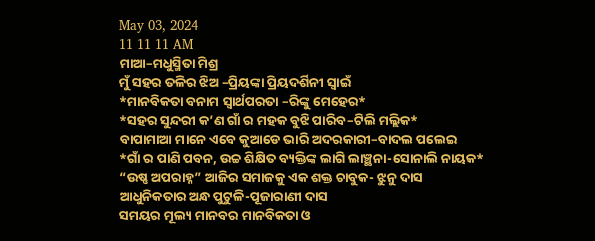May 03, 2024
11 11 11 AM
ମାଆ–ମଧୁସ୍ମିତା ମିଶ୍ର
ମୁଁ ସହର ତଳିର ଝିଅ –ପ୍ରିୟଙ୍କା ପ୍ରିୟଦର୍ଶିନୀ ସ୍ବାଇଁ
*ମାନବିକତା ବନାମ ସ୍ୱାର୍ଥପରତା –ରିଙ୍କୁ ମେହେର*
*ସହର ସୁନ୍ଦରୀ କ’ଣ ଗାଁ ର ମହକ ବୁଝି ପାରିବ–ଟିଲି ମଲ୍ଲିକ*
ବାପାମାଆ ମାନେ ଏବେ କୁଆଡେ ଭାରି ଅଦରକାରୀ–ବାଦଲ ପଲେଇ
*ଗାଁ ର ପାଣି ପବନ, ଉଚ୍ଚ ଶିକ୍ଷିତ ବ୍ୟକ୍ତିଙ୍କ ଲାଗି ଲାଞ୍ଛନା-ସୋନାଲି ନାୟକ*
“ଉଷ୍ଣ ଅପରାହ୍ନ” ଆଜିର ସମାଜକୁ ଏକ ଶକ୍ତ ଚାବୁକ- ଝୁନୁ ଦାସ
ଆଧୁନିକତାର ଅନ୍ଧ ପୁଟୁଳି-ପୂଜାରାଣୀ ଦାସ
ସମୟର ମୂଲ୍ୟ ମାନବର ମାନବିକତା ଓ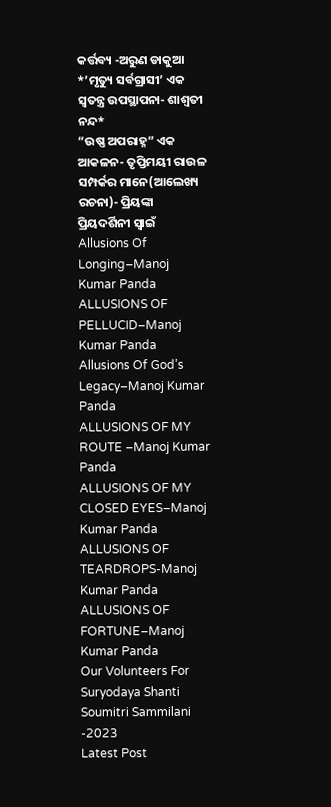କର୍ତ୍ତବ୍ୟ -ଅରୁଣ ଡାକୁଆ
*’ମୃତ୍ୟୁ ସର୍ବଗ୍ରାସୀ’ ଏକ ସ୍ୱତନ୍ତ୍ର ଉପସ୍ଥାପନା- ଶାଶ୍ଵତୀ ନନ୍ଦ*
“ଉଷ୍ଣ ଅପରାହ୍ନ” ଏକ ଆକଳନ- ତୃପ୍ତିମୟୀ ରାଉଳ
ସମ୍ପର୍କର ମାନେ(ଆଲେଖ୍ୟ ରଚନା)- ପ୍ରିୟଙ୍କା ପ୍ରିୟଦର୍ଶିନୀ ସ୍ୱାଇଁ
Allusions Of Longing–Manoj Kumar Panda
ALLUSIONS OF PELLUCID–Manoj Kumar Panda
Allusions Of God’s Legacy–Manoj Kumar Panda
ALLUSIONS OF MY ROUTE –Manoj Kumar Panda
ALLUSIONS OF MY CLOSED EYES–Manoj Kumar Panda
ALLUSIONS OF TEARDROPS-Manoj Kumar Panda
ALLUSIONS OF FORTUNE–Manoj Kumar Panda
Our Volunteers For Suryodaya Shanti Soumitri Sammilani -2023
Latest Post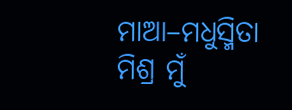ମାଆ–ମଧୁସ୍ମିତା ମିଶ୍ର ମୁଁ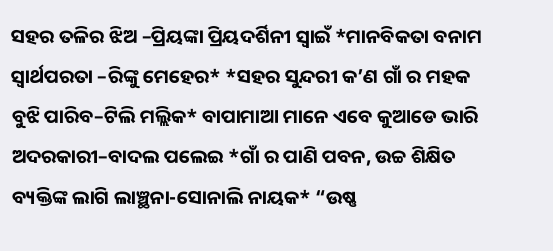ସହର ତଳିର ଝିଅ –ପ୍ରିୟଙ୍କା ପ୍ରିୟଦର୍ଶିନୀ ସ୍ବାଇଁ *ମାନବିକତା ବନାମ ସ୍ୱାର୍ଥପରତା –ରିଙ୍କୁ ମେହେର* *ସହର ସୁନ୍ଦରୀ କ’ଣ ଗାଁ ର ମହକ ବୁଝି ପାରିବ–ଟିଲି ମଲ୍ଲିକ* ବାପାମାଆ ମାନେ ଏବେ କୁଆଡେ ଭାରି ଅଦରକାରୀ–ବାଦଲ ପଲେଇ *ଗାଁ ର ପାଣି ପବନ, ଉଚ୍ଚ ଶିକ୍ଷିତ ବ୍ୟକ୍ତିଙ୍କ ଲାଗି ଲାଞ୍ଛନା-ସୋନାଲି ନାୟକ* “ଉଷ୍ଣ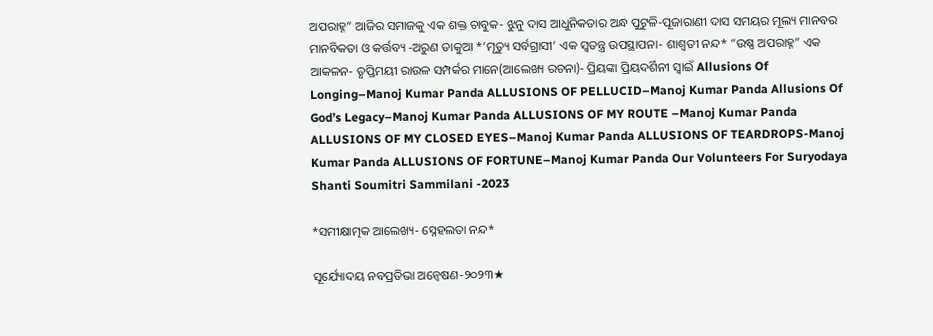ଅପରାହ୍ନ” ଆଜିର ସମାଜକୁ ଏକ ଶକ୍ତ ଚାବୁକ- ଝୁନୁ ଦାସ ଆଧୁନିକତାର ଅନ୍ଧ ପୁଟୁଳି-ପୂଜାରାଣୀ ଦାସ ସମୟର ମୂଲ୍ୟ ମାନବର ମାନବିକତା ଓ କର୍ତ୍ତବ୍ୟ -ଅରୁଣ ଡାକୁଆ *’ମୃତ୍ୟୁ ସର୍ବଗ୍ରାସୀ’ ଏକ ସ୍ୱତନ୍ତ୍ର ଉପସ୍ଥାପନା- ଶାଶ୍ଵତୀ ନନ୍ଦ* “ଉଷ୍ଣ ଅପରାହ୍ନ” ଏକ ଆକଳନ- ତୃପ୍ତିମୟୀ ରାଉଳ ସମ୍ପର୍କର ମାନେ(ଆଲେଖ୍ୟ ରଚନା)- ପ୍ରିୟଙ୍କା ପ୍ରିୟଦର୍ଶିନୀ ସ୍ୱାଇଁ Allusions Of Longing–Manoj Kumar Panda ALLUSIONS OF PELLUCID–Manoj Kumar Panda Allusions Of God’s Legacy–Manoj Kumar Panda ALLUSIONS OF MY ROUTE –Manoj Kumar Panda ALLUSIONS OF MY CLOSED EYES–Manoj Kumar Panda ALLUSIONS OF TEARDROPS-Manoj Kumar Panda ALLUSIONS OF FORTUNE–Manoj Kumar Panda Our Volunteers For Suryodaya Shanti Soumitri Sammilani -2023

*ସମୀକ୍ଷାତ୍ମକ ଆଲେଖ୍ୟ- ସ୍ନେହଲତା ନନ୍ଦ*

ସୂର୍ଯ୍ୟୋଦୟ ନବପ୍ରତିଭା ଅନ୍ଵେଷଣ-୨୦୨୩★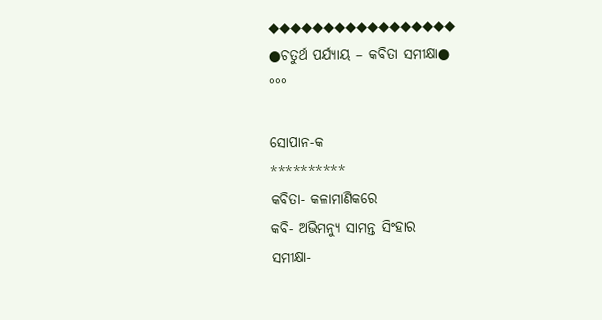◆◆◆◆◆◆◆◆◆◆◆◆◆◆◆◆◆
●ଚତୁର୍ଥ ପର୍ଯ୍ୟାୟ – କବିତା ସମୀକ୍ଷା●
°°°

ସୋପାନ-କ
**********
କବିତା- କଳାମାଣିକରେ
କବି- ଅଭିମନ୍ୟୁ ସାମନ୍ତ ସିଂହାର
ସମୀକ୍ଷା-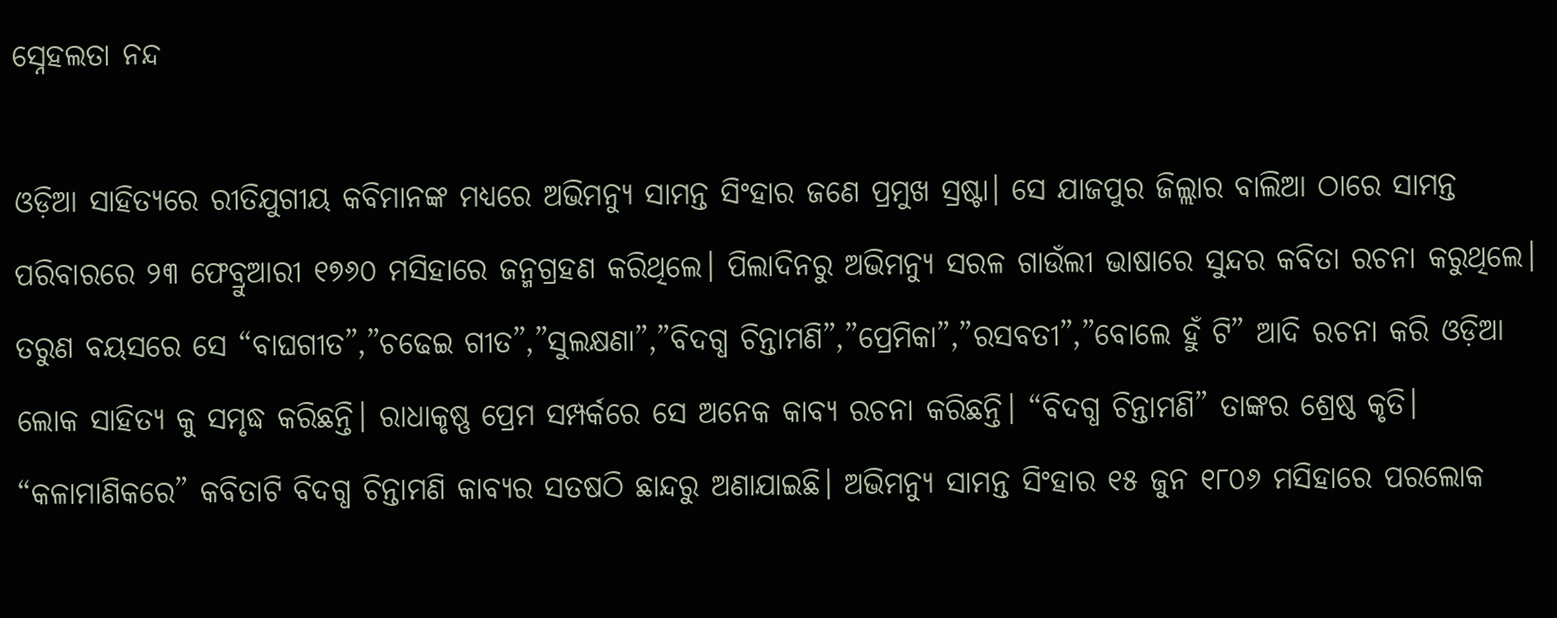ସ୍ନେହଲତା ନନ୍ଦ

ଓଡ଼ିଆ ସାହିତ୍ୟରେ ରୀତିଯୁଗୀୟ କବିମାନଙ୍କ ମଧ୍ୟରେ ଅଭିମନ୍ୟୁ ସାମନ୍ତ ସିଂହାର ଜଣେ ପ୍ରମୁଖ ସ୍ରଷ୍ଟା। ସେ ଯାଜପୁର ଜିଲ୍ଲାର ବାଲିଆ ଠାରେ ସାମନ୍ତ ପରିବାରରେ ୨୩ ଫେବ୍ରୁଆରୀ ୧୭୬୦ ମସିହାରେ ଜନ୍ମଗ୍ରହଣ କରିଥିଲେ। ପିଲାଦିନରୁ ଅଭିମନ୍ୟୁ ସରଳ ଗାଉଁଲୀ ଭାଷାରେ ସୁନ୍ଦର କବିତା ରଚନା କରୁଥିଲେ। ତରୁଣ ବୟସରେ ସେ “ବାଘଗୀତ”,”ଚଢେଇ ଗୀତ”,”ସୁଲକ୍ଷଣା”,”ବିଦଗ୍ଧ ଚିନ୍ତାମଣି”,”ପ୍ରେମିକା”,”ରସବତୀ”,”ବୋଲେ ହୁଁ ଟି” ଆଦି ରଚନା କରି ଓଡ଼ିଆ ଲୋକ ସାହିତ୍ୟ କୁ ସମୃଦ୍ଧ କରିଛନ୍ତି। ରାଧାକୃଷ୍ଣ ପ୍ରେମ ସମ୍ପର୍କରେ ସେ ଅନେକ କାବ୍ୟ ରଚନା କରିଛନ୍ତି। “ବିଦଗ୍ଧ ଚିନ୍ତାମଣି” ତାଙ୍କର ଶ୍ରେଷ୍ଠ କୃତି। “କଳାମାଣିକରେ” କବିତାଟି ବିଦଗ୍ଧ ଚିନ୍ତାମଣି କାବ୍ୟର ସତଷଠି ଛାନ୍ଦରୁ ଅଣାଯାଇଛି। ଅଭିମନ୍ୟୁ ସାମନ୍ତ ସିଂହାର ୧୫ ଜୁନ ୧୮୦୬ ମସିହାରେ ପରଲୋକ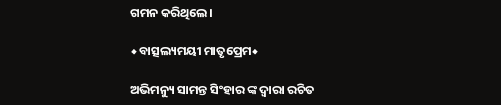ଗମନ କରିଥିଲେ।

◆ବାତ୍ସଲ୍ୟମୟୀ ମାତୃପ୍ରେମ◆

ଅଭିମନ୍ୟୁ ସାମନ୍ତ ସିଂହାର ଙ୍କ ଦ୍ଵାରା ରଚିତ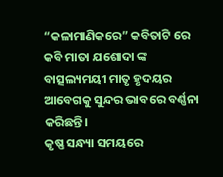“କଳାମାଣିକରେ” କବିତାଟି ରେ କବି ମାତା ଯଶୋଦା ଙ୍କ ବାତ୍ସଲ୍ୟମୟୀ ମାତୃ ହୃଦୟର ଆବେଗକୁ ସୁନ୍ଦର ଭାବରେ ବର୍ଣ୍ଣନା କରିଛନ୍ତି।
କୃଷ୍ଣ ସନ୍ଧ୍ୟା ସମୟରେ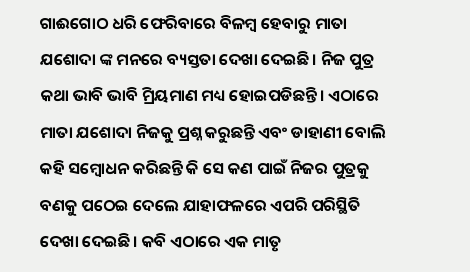ଗାଈଗୋଠ ଧରି ଫେରିବାରେ ବିଳମ୍ବ ହେବାରୁ ମାତା ଯଶୋଦା ଙ୍କ ମନରେ ବ୍ୟସ୍ତତା ଦେଖା ଦେଇଛି। ନିଜ ପୁତ୍ର କଥା ଭାବି ଭାବି ମ୍ରିୟମାଣ ମଧ୍ୟ ହୋଇପଡିଛନ୍ତି। ଏଠାରେ ମାତା ଯଶୋଦା ନିଜକୁ ପ୍ରଶ୍ନ କରୁଛନ୍ତି ଏବଂ ଡାହାଣୀ ବୋଲି କହି ସମ୍ବୋଧନ କରିଛନ୍ତି କି ସେ କଣ ପାଇଁ ନିଜର ପୁତ୍ରକୁ ବଣକୁ ପଠେଇ ଦେଲେ ଯାହାଫଳରେ ଏପରି ପରିସ୍ଥିତି ଦେଖା ଦେଇଛି। କବି ଏଠାରେ ଏକ ମାତୃ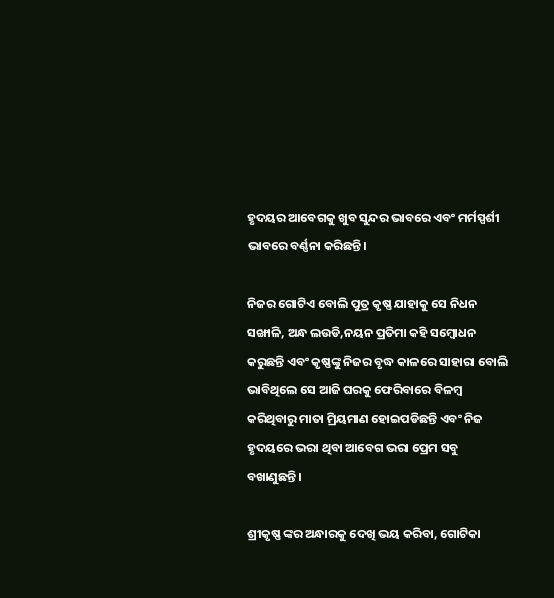ହୃଦୟର ଆବେଗକୁ ଖୁବ ସୁନ୍ଦର ଭାବରେ ଏବଂ ମର୍ମସ୍ପର୍ଶୀ ଭାବରେ ବର୍ଣ୍ଣନା କରିଛନ୍ତି।

ନିଜର ଗୋଟିଏ ବୋଲି ପୁତ୍ର କୃଷ୍ଣ ଯାହାକୁ ସେ ନିଧନ ସଙ୍ଖାଳି, ଅନ୍ଧ ଲଉଡି,ନୟନ ପ୍ରତିମା କହି ସମ୍ବୋଧନ କରୁଛନ୍ତି ଏବଂ କୃଷ୍ଣଙ୍କୁ ନିଜର ବୃଦ୍ଧ କାଳରେ ସାହାରା ବୋଲି ଭାବିଥିଲେ ସେ ଆଜି ଘରକୁ ଫେରିବାରେ ବିଳମ୍ବ କରିଥିବାରୁ ମାତା ମ୍ରିୟମାଣ ହୋଇପଡିଛନ୍ତି ଏବଂ ନିଜ ହୃଦୟରେ ଭରା ଥିବା ଆବେଗ ଭରା ପ୍ରେମ ସବୁ ବଖାଣୁଛନ୍ତି।

ଶ୍ରୀକୃଷ୍ଣ ଙ୍କର ଅନ୍ଧାରକୁ ଦେଖି ଭୟ କରିବା, ଗୋଟିକା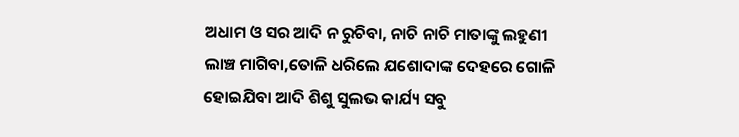ଅଧାମ ଓ ସର ଆଦି ନ ରୁଚିବା, ନାଚି ନାଚି ମାତାଙ୍କୁ ଲହୁଣୀ ଲାଞ୍ଚ ମାଗିବା,ତୋଳି ଧରିଲେ ଯଶୋଦାଙ୍କ ଦେହରେ ଗୋଳି ହୋଇଯିବା ଆଦି ଶିଶୁ ସୁଲଭ କାର୍ଯ୍ୟ ସବୁ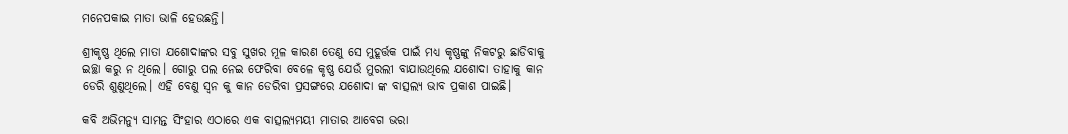ମନେପକାଇ ମାତା ଭାଳି ହେଉଛନ୍ତି।

ଶ୍ରୀକୃଷ୍ଣ ଥିଲେ ମାତା ଯଶୋଦାଙ୍କର ସବୁ ସୁଖର ମୂଳ କାରଣ ତେଣୁ ସେ ମୁହୂର୍ତ୍ତକ ପାଇଁ ମଧ୍ୟ କୃଷ୍ଣଙ୍କୁ ନିକଟରୁ ଛାଡିବାକୁ ଇଚ୍ଛା କରୁ ନ ଥିଲେ। ଗୋରୁ ପଲ ନେଇ ଫେରିବା ବେଳେ କୃଷ୍ଣ ଯେଉଁ ମୁରଲୀ ବାଯାଉଥିଲେ ଯଶୋଦା ତାହାକୁ କାନ ଡେରି ଶୁଣୁଥିଲେ। ଏହି ବେଣୁ ସ୍ୱନ କୁ କାନ ଡେରିବା ପ୍ରସଙ୍ଗରେ ଯଶୋଦା ଙ୍କ ବାତ୍ସଲ୍ୟ ଭାବ ପ୍ରକାଶ ପାଇଛି।

କବି ଅଭିମନ୍ୟୁ ସାମନ୍ତ ସିଂହାର ଏଠାରେ ଏକ ବାତ୍ସଲ୍ୟମୟୀ ମାତାର ଆବେଗ ଭରା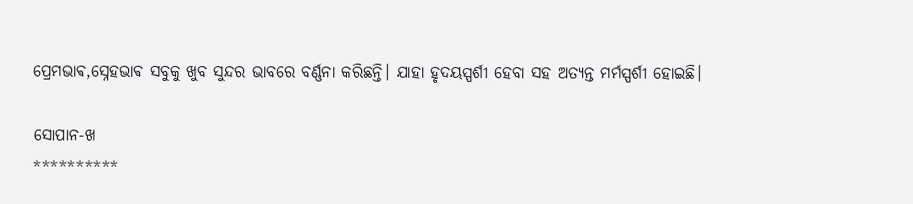ପ୍ରେମଭାଵ,ସ୍ନେହଭାଵ ସବୁକୁ ଖୁବ ସୁନ୍ଦର ଭାବରେ ବର୍ଣ୍ଣନା କରିଛନ୍ତି। ଯାହା ହୃଦୟସ୍ପର୍ଶୀ ହେବା ସହ ଅତ୍ୟନ୍ତ ମର୍ମସ୍ପର୍ଶୀ ହୋଇଛି।

ସୋପାନ-ଖ
**********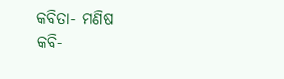କବିତା- ମଣିଷ
କବି-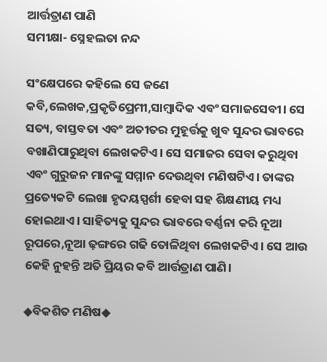ଆର୍ତ୍ତତ୍ରାଣ ପାଣି
ସମୀକ୍ଷା- ସ୍ନେହଲତା ନନ୍ଦ

ସଂକ୍ଷେପରେ କହିଲେ ସେ ଜଣେ କବି,ଲେଖକ,ପ୍ରକୃତିପ୍ରେମୀ,ସାମ୍ବାଦିକ ଏବଂ ସମାଜସେବୀ। ସେ ସତ୍ୟ, ବାସ୍ତବତା ଏବଂ ଅତୀତର ମୁହୂର୍ତ୍ତକୁ ଖୁବ ସୁନ୍ଦର ଭାବରେ ବଖାଣିପାରୁଥିବା ଲେଖକଟିଏ। ସେ ସମାଜର ସେବା କରୁଥିବା ଏବଂ ଗୁରୁଜନ ମାନଙ୍କୁ ସମ୍ମାନ ଦେଉଥିବା ମଣିଷଟିଏ। ତାଙ୍କର ପ୍ରତ୍ୟେକଟି ଲେଖା ହୃଦୟସ୍ପର୍ଶୀ ହେବା ସହ ଶିକ୍ଷଣୀୟ ମଧ୍ୟ ହୋଇଥାଏ। ସାହିତ୍ୟକୁ ସୁନ୍ଦର ଭାବରେ ବର୍ଣ୍ଣନା କରି ନୂଆ ରୂପରେ,ନୂଆ ଢ଼ଙ୍ଗରେ ଗଢି ତୋଳିଥିବା ଲେଖକଟିଏ। ସେ ଆଉ କେହି ନୁହନ୍ତି ଅତି ପ୍ରିୟର କବି ଆର୍ତ୍ତତ୍ରାଣ ପାଣି।

◆ବିକଶିତ ମଣିଷ◆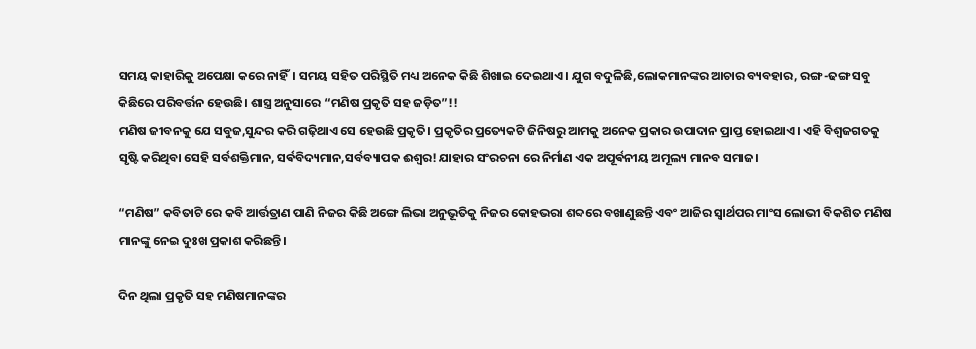ସମୟ କାହାରିକୁ ଅପେକ୍ଷା କରେ ନାହିଁ। ସମୟ ସହିତ ପରିସ୍ଥିତି ମଧ୍ୟ ଅନେକ କିଛି ଶିଖାଇ ଦେଇଥାଏ। ଯୁଗ ବଦୁଳିଛି,ଲୋକମାନଙ୍କର ଆଚାର ବ୍ୟବହାର, ରଙ୍ଗ-ଢଙ୍ଗ ସବୁ କିଛିରେ ପରିବର୍ତ୍ତନ ହେଉଛି। ଶାସ୍ତ୍ର ଅନୁସାରେ “ମଣିଷ ପ୍ରକୃତି ସହ ଜଡ଼ିତ”!!
ମଣିଷ ଜୀବନକୁ ଯେ ସବୁଜ,ସୁନ୍ଦର କରି ଗଢ଼ିଥାଏ ସେ ହେଉଛି ପ୍ରକୃତି। ପ୍ରକୃତିର ପ୍ରତ୍ୟେକଟି ଜିନିଷରୁ ଆମକୁ ଅନେକ ପ୍ରକାର ଉପାଦାନ ପ୍ରାପ୍ତ ହୋଇଥାଏ। ଏହି ବିଶ୍ୱଜଗତକୁ ସୃଷ୍ଟି କରିଥିବା ସେହି ସର୍ବଶକ୍ତିମାନ, ସର୍ଵବିଦ୍ୟମାନ,ସର୍ବବ୍ୟାପକ ଈଶ୍ୱର! ଯାହାର ସଂରଚନା ରେ ନିର୍ମାଣ ଏକ ଅପୂର୍ଵନୀୟ ଅମୂଲ୍ୟ ମାନବ ସମାଜ।

“ମଣିଷ” କବିତାଟି ରେ କବି ଆର୍ତ୍ତତ୍ରାଣ ପାଣି ନିଜର କିଛି ଅଙ୍ଗେ ଲିଭା ଅନୁଭୂତିକୁ ନିଜର କୋହଭରା ଶବ୍ଦରେ ବଖାଣୁଛନ୍ତି ଏବଂ ଆଜିର ସ୍ୱାର୍ଥପର ମାଂସ ଲୋଭୀ ବିକଶିତ ମଣିଷ ମାନଙ୍କୁ ନେଇ ଦୁଃଖ ପ୍ରକାଶ କରିଛନ୍ତି।

ଦିନ ଥିଲା ପ୍ରକୃତି ସହ ମଣିଷମାନଙ୍କର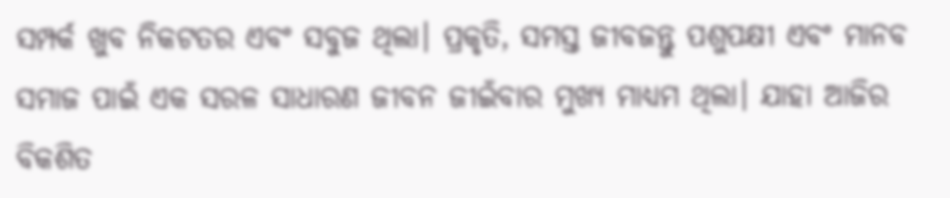ସମ୍ପର୍କ ଖୁବ ନିକଟତର ଏବଂ ସବୁଜ ଥିଲା। ପ୍ରକୃତି, ସମସ୍ତ ଜୀବଜନ୍ତୁ ପଶୁପକ୍ଷୀ ଏବଂ ମାନବ ସମାଜ ପାଇଁ ଏକ ସରଳ ସାଧାରଣ ଜୀବନ ଜୀଇଁବାର ମୁଖ୍ୟ ମାଧ୍ୟମ ଥିଲା। ଯାହା ଆଜିର ବିକଶିତ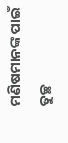ମଣିଷମାନଙ୍କ ପାଇଁ ତୁଚ୍ଛ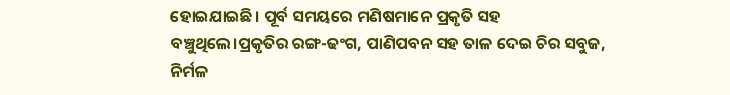ହୋଇଯାଇଛି। ପୂର୍ବ ସମୟରେ ମଣିଷମାନେ ପ୍ରକୃତି ସହ ବଞ୍ଚୁଥିଲେ।ପ୍ରକୃତିର ରଙ୍ଗ-ଢଂଗ, ପାଣିପବନ ସହ ତାଳ ଦେଇ ଚିର ସବୁଜ, ନିର୍ମଳ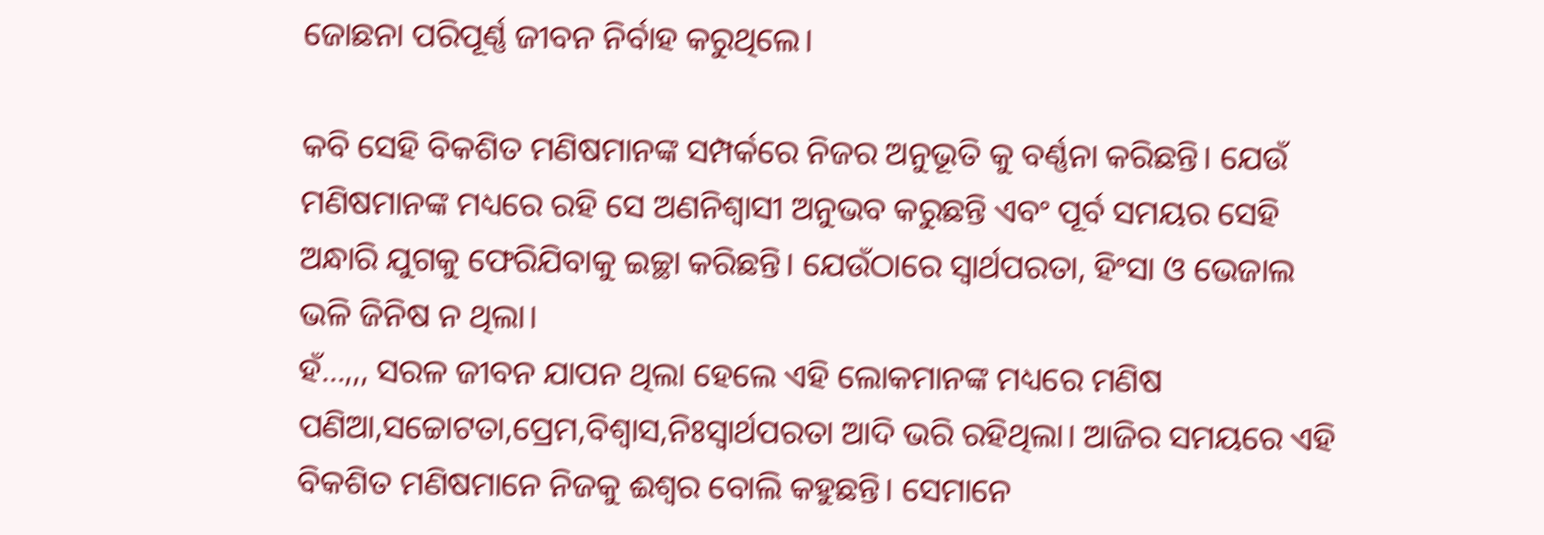ଜୋଛନା ପରିପୂର୍ଣ୍ଣ ଜୀବନ ନିର୍ବାହ କରୁଥିଲେ।

କବି ସେହି ବିକଶିତ ମଣିଷମାନଙ୍କ ସମ୍ପର୍କରେ ନିଜର ଅନୁଭୂତି କୁ ବର୍ଣ୍ଣନା କରିଛନ୍ତି। ଯେଉଁ ମଣିଷମାନଙ୍କ ମଧ୍ୟରେ ରହି ସେ ଅଣନିଶ୍ଵାସୀ ଅନୁଭବ କରୁଛନ୍ତି ଏବଂ ପୂର୍ବ ସମୟର ସେହି ଅନ୍ଧାରି ଯୁଗକୁ ଫେରିଯିବାକୁ ଇଚ୍ଛା କରିଛନ୍ତି। ଯେଉଁଠାରେ ସ୍ୱାର୍ଥପରତା, ହିଂସା ଓ ଭେଜାଲ ଭଳି ଜିନିଷ ନ ଥିଲା।
ହଁ…,,, ସରଳ ଜୀବନ ଯାପନ ଥିଲା ହେଲେ ଏହି ଲୋକମାନଙ୍କ ମଧ୍ୟରେ ମଣିଷ ପଣିଆ,ସଚ୍ଚୋଟତା,ପ୍ରେମ,ବିଶ୍ୱାସ,ନିଃସ୍ୱାର୍ଥପରତା ଆଦି ଭରି ରହିଥିଲା। ଆଜିର ସମୟରେ ଏହି ବିକଶିତ ମଣିଷମାନେ ନିଜକୁ ଈଶ୍ୱର ବୋଲି କହୁଛନ୍ତି। ସେମାନେ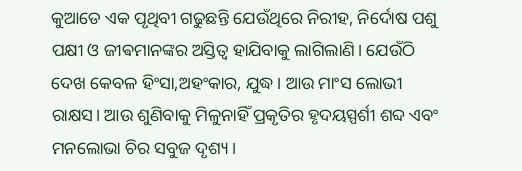କୁଆଡେ ଏକ ପୃଥିବୀ ଗଢୁଛନ୍ତି ଯେଉଁଥିରେ ନିରୀହ, ନିର୍ଦୋଷ ପଶୁ ପକ୍ଷୀ ଓ ଜୀଵମାନଙ୍କର ଅସ୍ତିତ୍ୱ ହାଯିବାକୁ ଲାଗିଲାଣି। ଯେଉଁଠି ଦେଖ କେବଳ ହିଂସା,ଅହଂକାର, ଯୁଦ୍ଧ। ଆଉ ମାଂସ ଲୋଭୀ ରାକ୍ଷସ। ଆଉ ଶୁଣିବାକୁ ମିଳୁନାହିଁ ପ୍ରକୃତିର ହୃଦୟସ୍ପର୍ଶୀ ଶବ୍ଦ ଏବଂ ମନଲୋଭା ଚିର ସବୁଜ ଦୃଶ୍ୟ।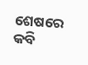ଶେଷରେ କବି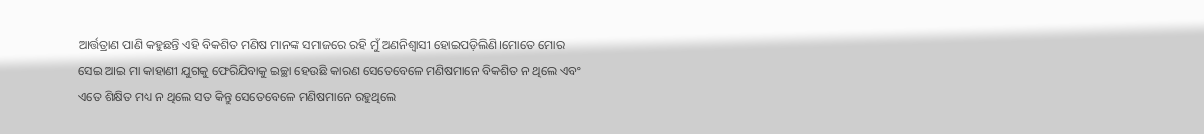ଆର୍ତ୍ତତ୍ରାଣ ପାଣି କହୁଛନ୍ତି ଏହି ବିକଶିତ ମଣିଷ ମାନଙ୍କ ସମାଜରେ ରହି ମୁଁ ଅଣନିଶ୍ଵାସୀ ହୋଇପଡ଼ିଲିଣି।ମୋତେ ମୋର ସେଇ ଆଇ ମା କାହାଣୀ ଯୁଗକୁ ଫେରିଯିବାକୁ ଇଚ୍ଛା ହେଉଛି କାରଣ ସେତେବେଳେ ମଣିଷମାନେ ବିକଶିତ ନ ଥିଲେ ଏବଂ ଏତେ ଶିକ୍ଷିତ ମଧ୍ୟ ନ ଥିଲେ ସତ କିନ୍ତୁ ସେତେବେଳେ ମଣିଷମାନେ ରହୁଥିଲେ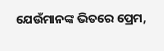ଯେଉଁମାନଙ୍କ ଭିତରେ ପ୍ରେମ,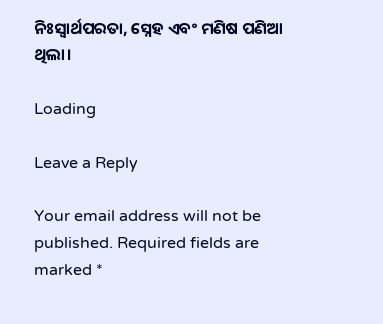ନିଃସ୍ୱାର୍ଥପରତା, ସ୍ନେହ ଏବଂ ମଣିଷ ପଣିଆ ଥିଲା।

Loading

Leave a Reply

Your email address will not be published. Required fields are marked *